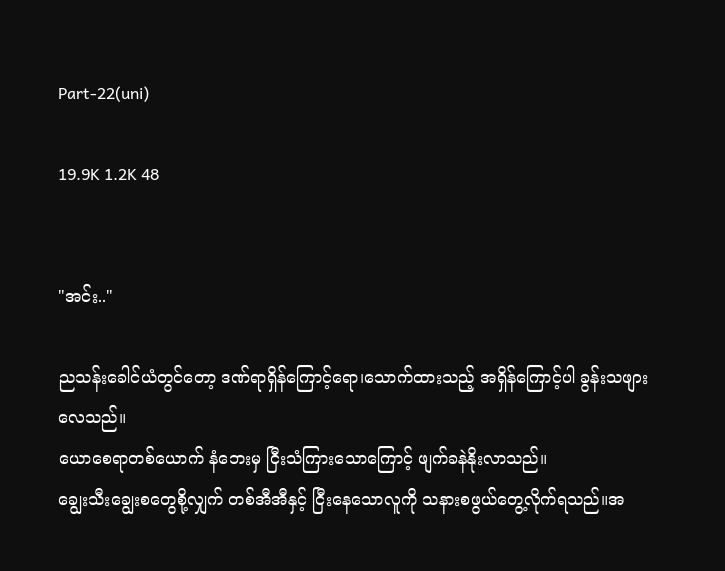Part-22(uni)

19.9K 1.2K 48


"အင်း.."

ညသန်းခေါင်ယံတွင်တော့ ဒဏ်ရာရှိန်ကြောင့်ရော၊သောက်ထားသည့် အရှိန်ကြောင့်ပါ ခွန်းသဖျားလေသည်။
ယောစေရာတစ်ယောက် နံဘေးမှ ငြီးသံကြားသောကြောင့် ဖျက်ခနဲနိုးလာသည်။
ချွေးသီးချွေးစတွေစို့လျှက် တစ်အီအီနှင့် ငြီးနေသောလူကို သနားစဖွယ်တွေ့လိုက်ရသည်။အ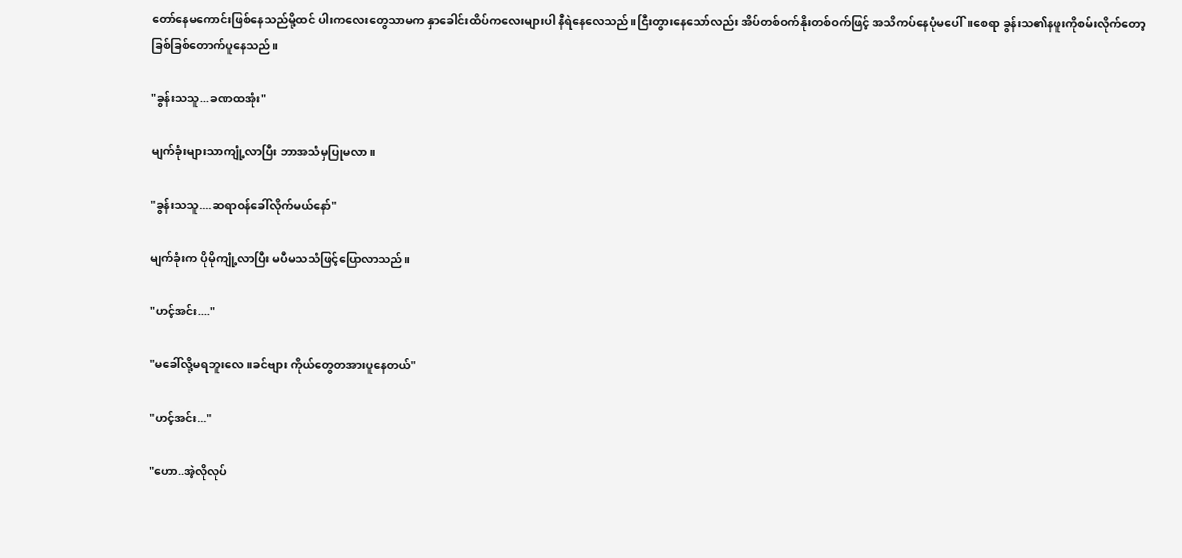တော်နေမကောင်းဖြစ်နေသည်မို့ထင် ပါးကလေးတွေသာမက နှာခေါင်းထိပ်ကလေးများပါ နီရဲနေလေသည်။ငြီးတွားနေသော်လည်း အိပ်တစ်ဝက်နိုးတစ်ဝက်ဖြင့် အသိကပ်နေပုံမပေါ်။စေရာ ခွန်းသ၏နဖူးကိုစမ်းလိုက်တော့ ခြစ်ခြစ်တောက်ပူနေသည်။

"ခွန်းသသူ...ခဏထအုံး"

မျက်ခုံးများသာကျုံ့လာပြီး ဘာအသံမှပြုမလာ။

"ခွန်းသသူ....ဆရာဝန်ခေါ်လိုက်မယ်နော်"

မျက်ခုံးက ပိုမိုကျုံ့လာပြီး မပီမသသံဖြင့်ပြောလာသည်။

"ဟင့်အင်း...."

"မခေါ်လို့မရဘူးလေ။ခင်ဗျား ကိုယ်တွေတအားပူနေတယ်"

"ဟင့်အင်း..."

"ဟော..အဲ့လိုလုပ်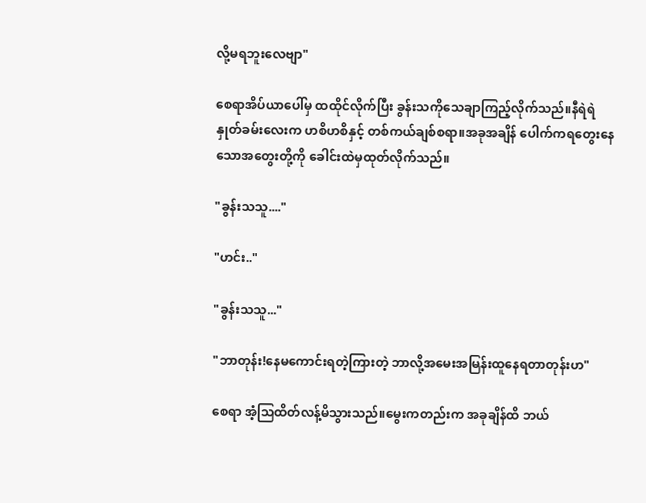လို့မရဘူးလေဗျာ"

စေရာအိပ်ယာပေါ်မှ ထထိုင်လိုက်ပြီး ခွန်းသကိုသေချာကြည့်လိုက်သည်။နီရဲရဲနှုတ်ခမ်းလေးက ဟစိဟစိနှင့် တစ်ကယ်ချစ်စရာ။အခုအချိန် ပေါက်ကရတွေးနေသောအတွေးတို့ကို ခေါင်းထဲမှထုတ်လိုက်သည်။

"ခွန်းသသူ...."

"ဟင်း.."

"ခွန်းသသူ..."

"ဘာတုန်း!နေမကောင်းရတဲ့ကြားတဲ့ ဘာလို့အမေးအမြန်းထူနေရတာတုန်းဟ"

စေရာ အံ့သြထိတ်လန့်မိသွားသည်။မွေးကတည်းက အခုချိန်ထိ ဘယ်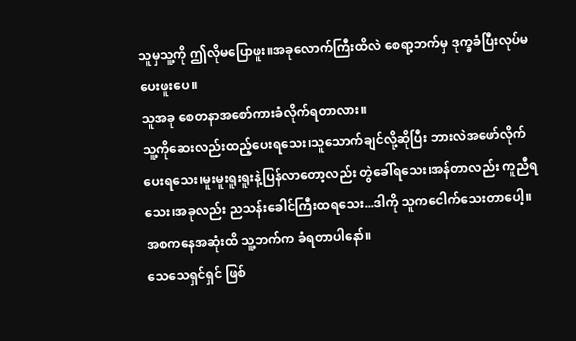သူမှသူ့ကို ဤလိုမပြောဖူး။အခုလောက်ကြီးထိလဲ စေရာ့ဘက်မှ ဒုက္ခခံပြီးလုပ်မပေးဖူးပေ။
သူအခု စေတနာအစော်ကားခံလိုက်ရတာလား။
သူ့ကိုဆေးလည်းထည့်ပေးရသေး၊သူသောက်ချင်လို့ဆိုပြီး ဘားလဲအဖော်လိုက်ပေးရသေး၊မူးမူးရူးရူးနဲ့ပြန်လာတော့လည်း တွဲခေါ်ရသေး၊အန်တာလည်း ကူညီရသေး၊အခုလည်း ညသန်းခေါင်ကြီးထရသေး...ဒါကို သူကငေါက်သေးတာပေါ့။
အစကနေအဆုံးထိ သူ့ဘက်က ခံရတာပါနော်။
သေသေရှင်ရှင် ဖြစ်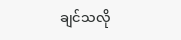ချင်သလို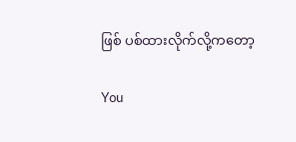ဖြစ် ပစ်ထားလိုက်လို့ကတော့

You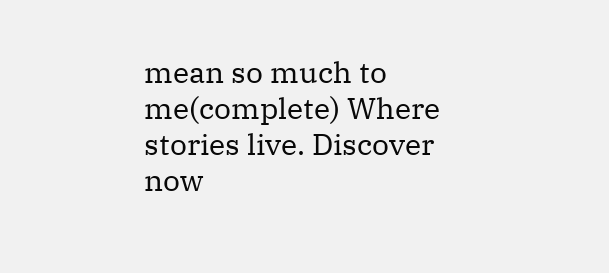mean so much to me(complete) Where stories live. Discover now